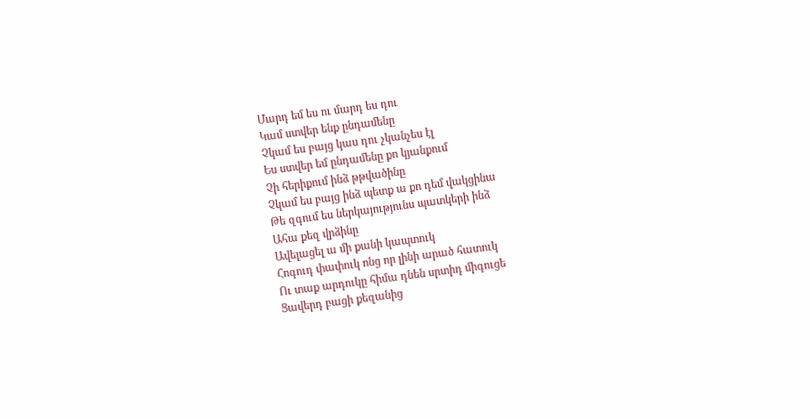Մարդ եմ ես ու մարդ ես դու
Կամ ստվեր ենք ընդամենը
Չկամ ես բայց կաս դու չկանչես էլ
Ես ստվեր եմ ընդամենը քո կյանքում
Չի հերիքում ինձ թթվածինը
Չկամ ես բայց ինձ պետք ա քո դեմ վակցինա
Թե զգում ես ներկայությունս պատկերի ինձ
Ահա քեզ վրձինը
Ավելացել ա մի քանի կապտուկ
Հոգուդ փափուկ ոնց որ լինի արած հատուկ
Ու տաք արդուկը հիմա դնեն սրտիդ միգուցե
Ցավերդ բացի քեզանից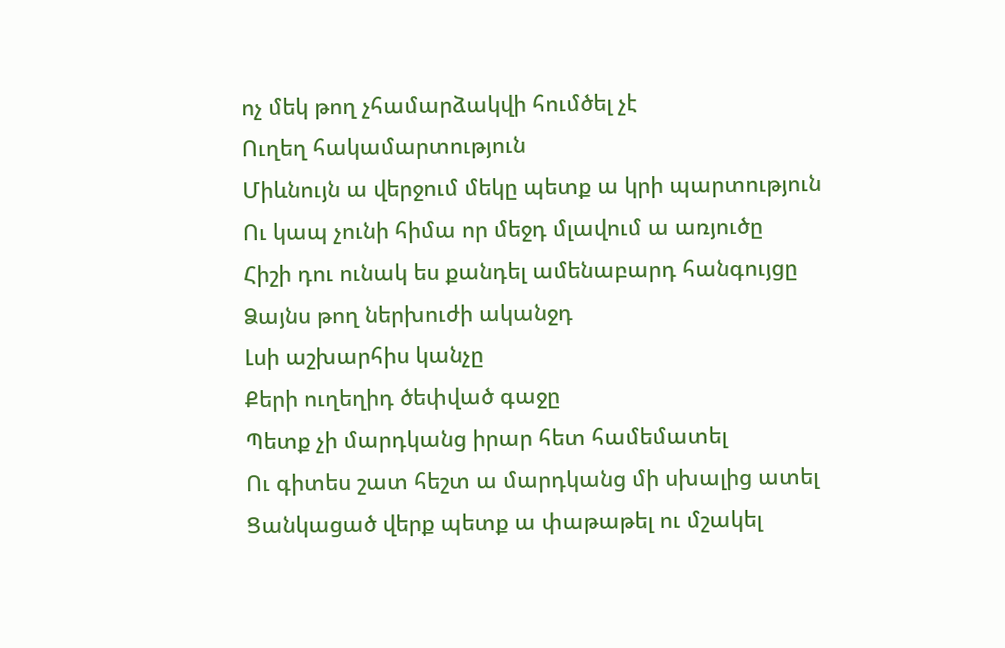ոչ մեկ թող չհամարձակվի հումծել չէ
Ուղեղ հակամարտություն
Միևնույն ա վերջում մեկը պետք ա կրի պարտություն
Ու կապ չունի հիմա որ մեջդ մլավում ա առյուծը
Հիշի դու ունակ ես քանդել ամենաբարդ հանգույցը
Ձայնս թող ներխուժի ականջդ
Լսի աշխարհիս կանչը
Քերի ուղեղիդ ծեփված գաջը
Պետք չի մարդկանց իրար հետ համեմատել
Ու գիտես շատ հեշտ ա մարդկանց մի սխալից ատել
Ցանկացած վերք պետք ա փաթաթել ու մշակել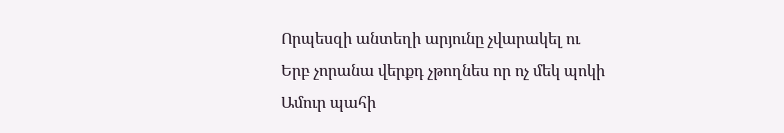Որպեսզի անտեղի արյունը չվարակել ու
Երբ չորանա վերքդ չթողնես որ ոչ մեկ պոկի
Ամուր պահի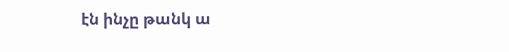էն ինչը թանկ ա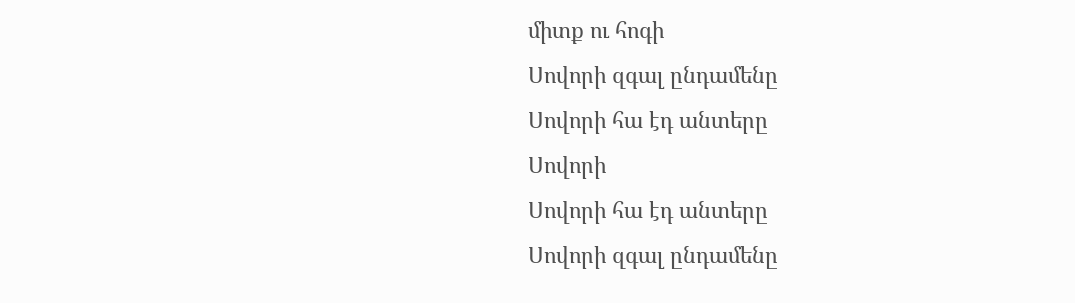միտք ու հոգի
Սովորի զգալ ընդամենը
Սովորի հա էդ անտերը
Սովորի
Սովորի հա էդ անտերը
Սովորի զգալ ընդամենը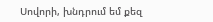Սովորի, խնդրում եմ քեզ